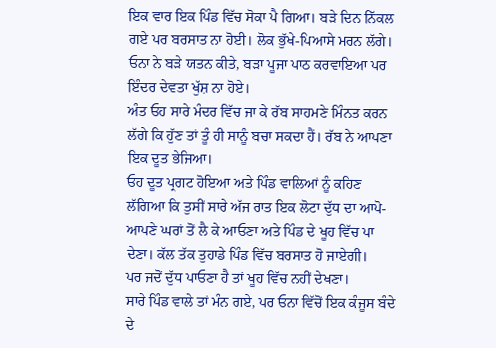ਇਕ ਵਾਰ ਇਕ ਪਿੰਡ ਵਿੱਚ ਸੋਕਾ ਪੈ ਗਿਆ। ਬੜੇ ਦਿਨ ਨਿੱਕਲ ਗਏ ਪਰ ਬਰਸਾਤ ਨਾ ਹੋਈ। ਲੋਕ ਭੁੱਖੇ-ਪਿਆਸੇ ਮਰਨ ਲੱਗੇ। ਓਨਾ ਨੇ ਬੜੇ ਯਤਨ ਕੀਤੇ, ਬੜਾ ਪੂਜਾ ਪਾਠ ਕਰਵਾਇਆ ਪਰ ਇੰਦਰ ਦੇਵਤਾ ਖੁੱਸ਼ ਨਾ ਹੋਏ।
ਅੰਤ ਓਹ ਸਾਰੇ ਮੰਦਰ ਵਿੱਚ ਜਾ ਕੇ ਰੱਬ ਸਾਹਮਣੇ ਮਿੰਨਤ ਕਰਨ ਲੱਗੇ ਕਿ ਹੁੱਣ ਤਾਂ ਤੂੰ ਹੀ ਸਾਨੂੰ ਬਚਾ ਸਕਦਾ ਹੈਂ। ਰੱਬ ਨੇ ਆਪਣਾ ਇਕ ਦੂਤ ਭੇਜਿਆ।
ਓਹ ਦੂਤ ਪ੍ਰਗਟ ਹੋਇਆ ਅਤੇ ਪਿੰਡ ਵਾਲਿਆਂ ਨੂੰ ਕਹਿਣ ਲੱਗਿਆ ਕਿ ਤੁਸੀਂ ਸਾਰੇ ਅੱਜ ਰਾਤ ਇਕ ਲੋਟਾ ਦੁੱਧ ਦਾ ਆਪੋ-ਆਪਣੇ ਘਰਾਂ ਤੋਂ ਲੈ ਕੇ ਆਓਣਾ ਅਤੇ ਪਿੰਡ ਦੇ ਖੂਹ ਵਿੱਚ ਪਾ ਦੇਣਾ। ਕੱਲ ਤੱਕ ਤੁਹਾਡੇ ਪਿੰਡ ਵਿੱਚ ਬਰਸਾਤ ਹੋ ਜਾਏਗੀ।
ਪਰ ਜਦੋਂ ਦੁੱਧ ਪਾਓਣਾ ਹੈ ਤਾਂ ਖੂਹ ਵਿੱਚ ਨਹੀਂ ਦੇਖਣਾ।
ਸਾਰੇ ਪਿੰਡ ਵਾਲੇ ਤਾਂ ਮੰਨ ਗਏ, ਪਰ ਓਨਾ ਵਿੱਚੋਂ ਇਕ ਕੰਜੂਸ ਬੰਦੇ ਦੇ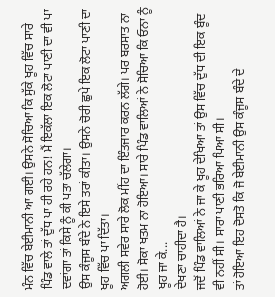ਮੰਨ ਵਿੱਚ ਬੇਈਮਾਨੀ ਆ ਗਈ। ਉਸਨੇ ਸੋਚਿਆ ਕਿ ਸੁੱਕੇ ਖੂਹ ਵਿੱਚ ਸਾਰੇ ਪਿੰਡ ਵਾਲੇ ਤਾਂ ਦੁੱਧ ਪਾ ਹੀ ਰਹੇ ਹਨ! ਮੈਂ ਇਕੱਲਾ ਇਕ ਲੋਟਾ ਪਾਣੀ ਦਾ ਵੀ ਪਾ ਦਵਾਂਗਾ ਤਾਂ ਕਿਸੇ ਨੂੰ ਕੀ ਪਤਾ ਚੱਲੇਗਾ।
ਉਸ ਕੰਜੂਸ ਬੰਦੇ ਨੇ ਇਸੇ ਤਰਾਂ ਕੀਤਾ। ਉਸਨੇ ਚੋਰੀ ਛੁਪੇ ਇਕ ਲੋਟਾ ਪਾਣੀ ਦਾ ਖੂਹ ਵਿੱਚ ਪਾ ਦਿੱਤਾ।
ਅਗਲੀ ਸਵੇਰ ਸਾਰੇ ਲੋਕ ਮੀਂਹ ਦਾ ਇੰਤਜਾਰ ਕਰਨ ਲੱਗੇ। ਪਰ ਬਰਸਾਤ ਨਾ ਹੋਈ। ਸੋਕਾ ਖਤਮ ਨਾ ਹੋਇਆ। ਸਾਰੇ ਪਿੰਡ ਵਾਲਿਆਂ ਨੇ ਸੋਚਿਆ ਕਿ ਓਨਾ ਨੂੰ ਖੂਹ ਜਾ ਕੇ...
ਦੇਖਣਾ ਚਾਹੀਦਾ ਹੈ।
ਜਦੋਂ ਪਿੰਡ ਵਾਲਿਆਂ ਨੇ ਜਾ ਕੇ ਖੂਹ ਦੇਖਿਆ ਤਾਂ ਉਸ ਵਿੱਚ ਦੁੱਧ ਦੀ ਇਕ ਬੂੰਦ ਵੀ ਨਹੀਂ ਸੀ। ਸਾਰਾ ਪਾਣੀ ਭਰਿਆ ਪਿਆ ਸੀ।
ਤਾਂ ਹੋਇਆ ਇਹ ਦੋਸਤੋ ਕਿ ਜੋ ਬੇਈਮਾਨੀ ਉਸ ਕੰਜੂਸ ਬੰਦੇ ਦੇ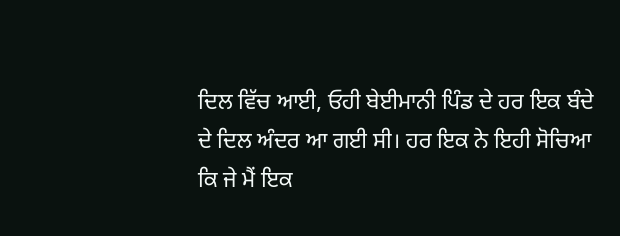ਦਿਲ ਵਿੱਚ ਆਈ, ਓਹੀ ਬੇਈਮਾਨੀ ਪਿੰਡ ਦੇ ਹਰ ਇਕ ਬੰਦੇ ਦੇ ਦਿਲ ਅੰਦਰ ਆ ਗਈ ਸੀ। ਹਰ ਇਕ ਨੇ ਇਹੀ ਸੋਚਿਆ ਕਿ ਜੇ ਮੈਂ ਇਕ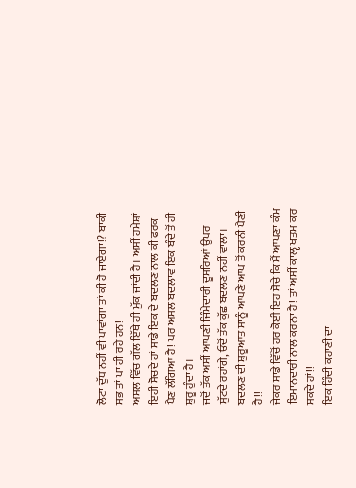ਲੋਟਾ ਦੁੱਧ ਨਹੀਂ ਵੀ ਪਾਵਾਂਗਾ ਤਾਂ ਕੀ ਹੋ ਜਾਏਗਾ!? ਬਾਕੀ ਸਭ ਤਾਂ ਪਾ ਹੀ ਰਹੇ ਹਨ!
ਅਸਲ ਵਿੱਚ ਗੱਲ ਇੱਥੇ ਹੀ ਮੁੱਕ ਜਾਂਦੀ ਹੈ। ਅਸੀਂ ਹਮੇਸ਼ਾਂ ਇਹੀ ਸੋਚਦੇ ਹਾਂ ਸਾਡੇ ਇਕ ਦੇ ਬਦਲਣ ਨਾਲ ਕੀ ਫਰਕ ਪੈਣ ਲੱਗਿਆ ਹੈ! ਪਰ ਅਸਲ ਬਦਲਾਵ ਇਕ ਬੰਦੇ ਤੋਂ ਹੀ ਸ਼ੁਰੂ ਹੁੰਦਾ ਹੈ।
ਜਦੋਂ ਤੱਕ ਅਸੀਂ ਆਪਣੀ ਜਿੰਮੇਦਾਰੀ ਦੂਸਰਿਆਂ ਉਪਰ ਸੁੱਟਦੇ ਰਹਾਂਗੇ, ਓਦੋਂ ਤੱਕ ਕੁੱਛ ਬਦਲਣ ਨਹੀਂ ਵਾਲਾ। ਬਦਲਣ ਦੀ ਸ਼ੁਰੂਆਤ ਸਾਨੂੰ ਆਪਣੇ ਆਪ ਤੋਂ ਕਰਨੀ ਪੈਣੀ ਹੈ!!
ਜੇਕਰ ਸਾਡੇ ਵਿੱਚੋਂ ਹਰ ਕੋਈ ਇਹ ਸੋਚੇ ਕਿ ਮੈਂ ਆਪਣਾ ਕੰਮ ਇਮਾਨਦਾਰੀ ਨਾਲ ਕਰਨਾ ਹੈ! ਤਾਂ ਅਸੀਂ ਕਾਲੵ ਖਤਮ ਕਰ ਸਕਦੇ ਹਾਂ!!
ਇਕ ਹਿੰਦੀ ਕਹਾਣੀ ਦਾ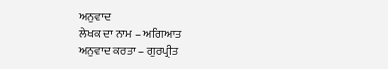ਅਨੁਵਾਦ
ਲੇਖਕ ਦਾ ਨਾਮ – ਅਗਿਆਤ
ਅਨੁਵਾਦ ਕਰਤਾ – ਗੁਰਪ੍ਰੀਤ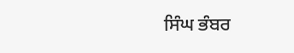ਸਿੰਘ ਭੰਬਰ